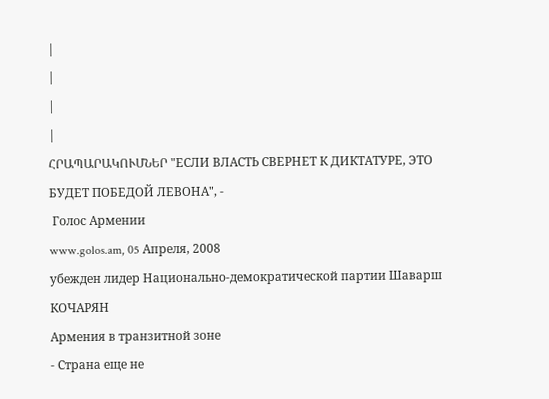|
|
|
|
ՀՐԱՊԱՐԱԿՈՒՄՆԵՐ "ЕСЛИ ВЛАСТЬ СВЕРНЕТ К ДИКТАТУРЕ, ЭТО БУДЕТ ПОБЕДОЙ ЛЕВОНА", -
 Голос Армении
www.golos.am, 05 Апреля, 2008
убежден лидер Национально-демократической партии Шаварш КОЧАРЯН
Армения в транзитной зоне
- Страна еще не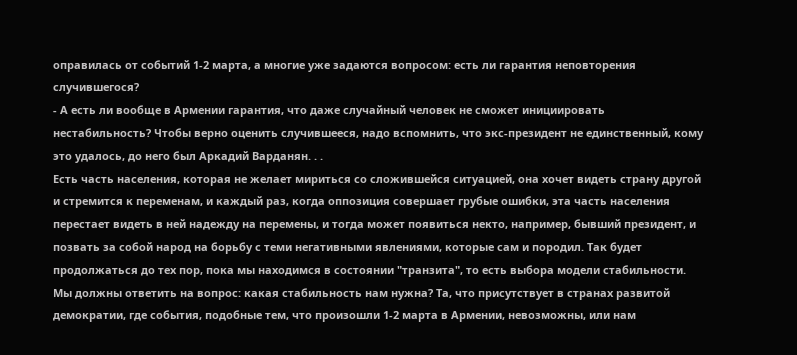оправилась от событий 1-2 марта, а многие уже задаются вопросом: есть ли гарантия неповторения случившегося?
- А есть ли вообще в Армении гарантия, что даже случайный человек не сможет инициировать нестабильность? Чтобы верно оценить случившееся, надо вспомнить, что экс-президент не единственный, кому это удалось, до него был Аркадий Варданян. . .
Есть часть населения, которая не желает мириться со сложившейся ситуацией, она хочет видеть страну другой и стремится к переменам, и каждый раз, когда оппозиция совершает грубые ошибки, эта часть населения перестает видеть в ней надежду на перемены, и тогда может появиться некто, например, бывший президент, и позвать за собой народ на борьбу с теми негативными явлениями, которые сам и породил. Так будет продолжаться до тех пор, пока мы находимся в состоянии "транзита", то есть выбора модели стабильности. Мы должны ответить на вопрос: какая стабильность нам нужна? Та, что присутствует в странах развитой демократии, где события, подобные тем, что произошли 1-2 марта в Армении, невозможны, или нам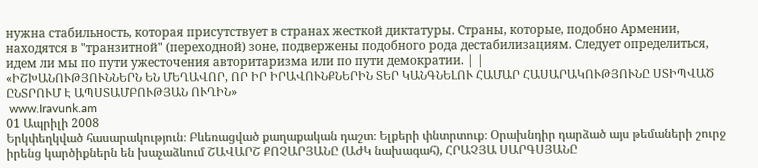нужна стабильность, которая присутствует в странах жесткой диктатуры. Страны, которые, подобно Армении, находятся в "транзитной" (переходной) зоне, подвержены подобного рода дестабилизациям. Следует определиться, идем ли мы по пути ужесточения авторитаризма или по пути демократии. | |
«ԻՇԽԱՆՈՒԹՅՈՒՆՆԵՐՆ ԵՆ ՄԵՂԱՎՈՐ, ՈՐ ԻՐ ԻՐԱՎՈՒՆՔՆԵՐԻՆ ՏԵՐ ԿԱՆԳՆԵԼՈՒ ՀԱՄԱՐ ՀԱՍԱՐԱԿՈՒԹՅՈՒՆԸ ՍՏԻՊՎԱԾ ԸՆՏՐՈՒՄ Է ԱՊՍՏԱՄԲՈՒԹՅԱՆ ՈՒՂԻՆ»
 www.Iravunk.am
01 Ապրիլի 2008
Երկփեղկված հասարակություն։ Բևեռացված քաղաքական դաշտ։ Ելքերի փնտրտուք։ Օրախնդիր դարձած այս թեմաների շուրջ իրենց կարծիքներն են խաչաձևում ՇԱՎԱՐՇ ՔՈՉԱՐՅԱՆԸ (ԱԺԿ նախագահ), ՀՐԱՉՅԱ ՍԱՐԳՍՅԱՆԸ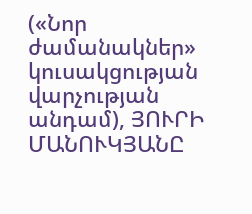(«Նոր ժամանակներ» կուսակցության վարչության անդամ), ՅՈՒՐԻ ՄԱՆՈՒԿՅԱՆԸ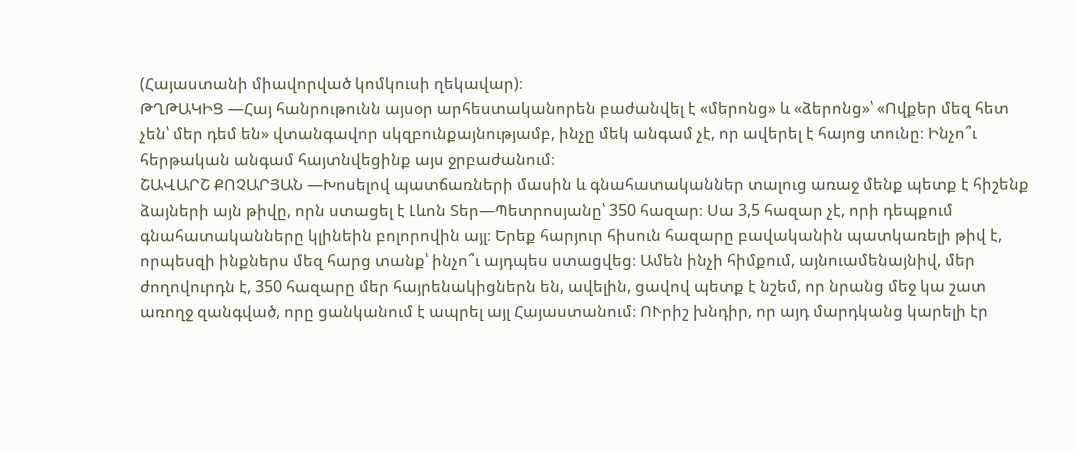(Հայաստանի միավորված կոմկուսի ղեկավար)։
ԹՂԹԱԿԻՑ —Հայ հանրութունն այսօր արհեստականորեն բաժանվել է «մերոնց» և «ձերոնց»՝ «Ովքեր մեզ հետ չեն՝ մեր դեմ են» վտանգավոր սկզբունքայնությամբ, ինչը մեկ անգամ չէ, որ ավերել է հայոց տունը։ Ինչո՞ւ հերթական անգամ հայտնվեցինք այս ջրբաժանում։
ՇԱՎԱՐՇ ՔՈՉԱՐՅԱՆ —Խոսելով պատճառների մասին և գնահատականներ տալուց առաջ մենք պետք է հիշենք ձայների այն թիվը, որն ստացել է Լևոն Տեր—Պետրոսյանը՝ 350 հազար։ Սա 3,5 հազար չէ, որի դեպքում գնահատականները կլինեին բոլորովին այլ։ Երեք հարյուր հիսուն հազարը բավականին պատկառելի թիվ է, որպեսզի ինքներս մեզ հարց տանք՝ ինչո՞ւ այդպես ստացվեց։ Ամեն ինչի հիմքում, այնուամենայնիվ, մեր ժողովուրդն է, 350 հազարը մեր հայրենակիցներն են, ավելին, ցավով պետք է նշեմ, որ նրանց մեջ կա շատ առողջ զանգված, որը ցանկանում է ապրել այլ Հայաստանում։ ՈՒրիշ խնդիր, որ այդ մարդկանց կարելի էր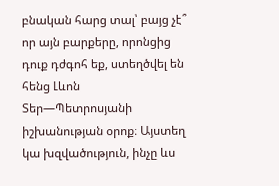բնական հարց տալ՝ բայց չէ՞ որ այն բարքերը, որոնցից դուք դժգոհ եք, ստեղծվել են հենց Լևոն Տեր—Պետրոսյանի իշխանության օրոք։ Այստեղ կա խզվածություն, ինչը ևս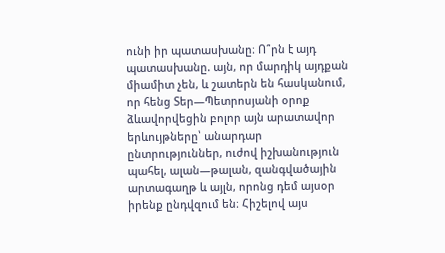ունի իր պատասխանը։ Ո՞րն է այդ պատասխանը. այն, որ մարդիկ այդքան միամիտ չեն, և շատերն են հասկանում, որ հենց Տեր—Պետրոսյանի օրոք ձևավորվեցին բոլոր այն արատավոր երևույթները՝ անարդար ընտրություններ, ուժով իշխանություն պահել, ալան—թալան, զանգվածային արտագաղթ և այլն, որոնց դեմ այսօր իրենք ընդվզում են։ Հիշելով այս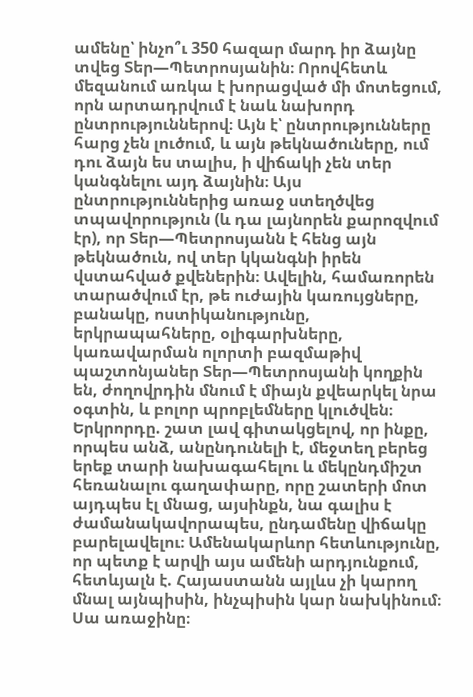ամենը՝ ինչո՞ւ 350 հազար մարդ իր ձայնը տվեց Տեր—Պետրոսյանին։ Որովհետև մեզանում առկա է խորացված մի մոտեցում, որն արտադրվում է նաև նախորդ ընտրություններով։ Այն է՝ ընտրությունները հարց չեն լուծում, և այն թեկնածուները, ում դու ձայն ես տալիս, ի վիճակի չեն տեր կանգնելու այդ ձայնին։ Այս ընտրություններից առաջ ստեղծվեց տպավորություն (և դա լայնորեն քարոզվում էր), որ Տեր—Պետրոսյանն է հենց այն թեկնածուն, ով տեր կկանգնի իրեն վստահված քվեներին։ Ավելին, համառորեն տարածվում էր, թե ուժային կառույցները, բանակը, ոստիկանությունը, երկրապահները, օլիգարխները, կառավարման ոլորտի բազմաթիվ պաշտոնյաներ Տեր—Պետրոսյանի կողքին են, ժողովրդին մնում է միայն քվեարկել նրա օգտին, և բոլոր պրոբլեմները կլուծվեն։ Երկրորդը. շատ լավ գիտակցելով, որ ինքը, որպես անձ, անընդունելի է, մեջտեղ բերեց երեք տարի նախագահելու և մեկընդմիշտ հեռանալու գաղափարը, որը շատերի մոտ այդպես էլ մնաց, այսինքն, նա գալիս է ժամանակավորապես, ընդամենը վիճակը բարելավելու։ Ամենակարևոր հետևությունը, որ պետք է արվի այս ամենի արդյունքում, հետևյալն է. Հայաստանն այլևս չի կարող մնալ այնպիսին, ինչպիսին կար նախկինում։ Սա առաջինը։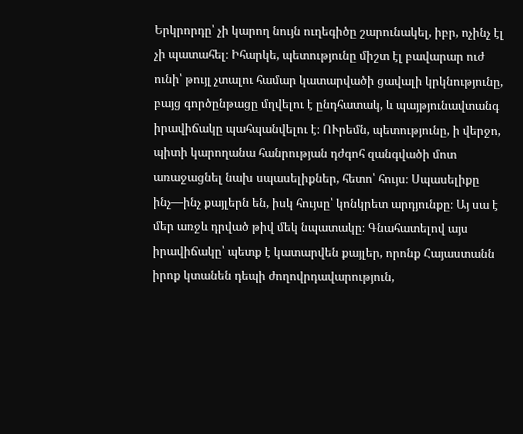Երկրորդը՝ չի կարող նույն ուղեգիծը շարունակել, իբր, ոչինչ էլ չի պատահել։ Իհարկե, պետությունը միշտ էլ բավարար ուժ ունի՝ թույլ չտալու համար կատարվածի ցավալի կրկնությունը, բայց գործընթացը մղվելու է ընդհատակ, և պայթյունավտանգ իրավիճակը պահպանվելու է։ ՈՒրեմն, պետությունը, ի վերջո, պիտի կարողանա հանրության դժգոհ զանգվածի մոտ առաջացնել նախ սպասելիքներ, հետո՝ հույս։ Սպասելիքը ինչ—ինչ քայլերն են, իսկ հույսը՝ կոնկրետ արդյունքը։ Այ սա է մեր առջև դրված թիվ մեկ նպատակը։ Գնահատելով այս իրավիճակը՝ պետք է կատարվեն քայլեր, որոնք Հայաստանն իրոք կտանեն դեպի ժողովրդավարություն,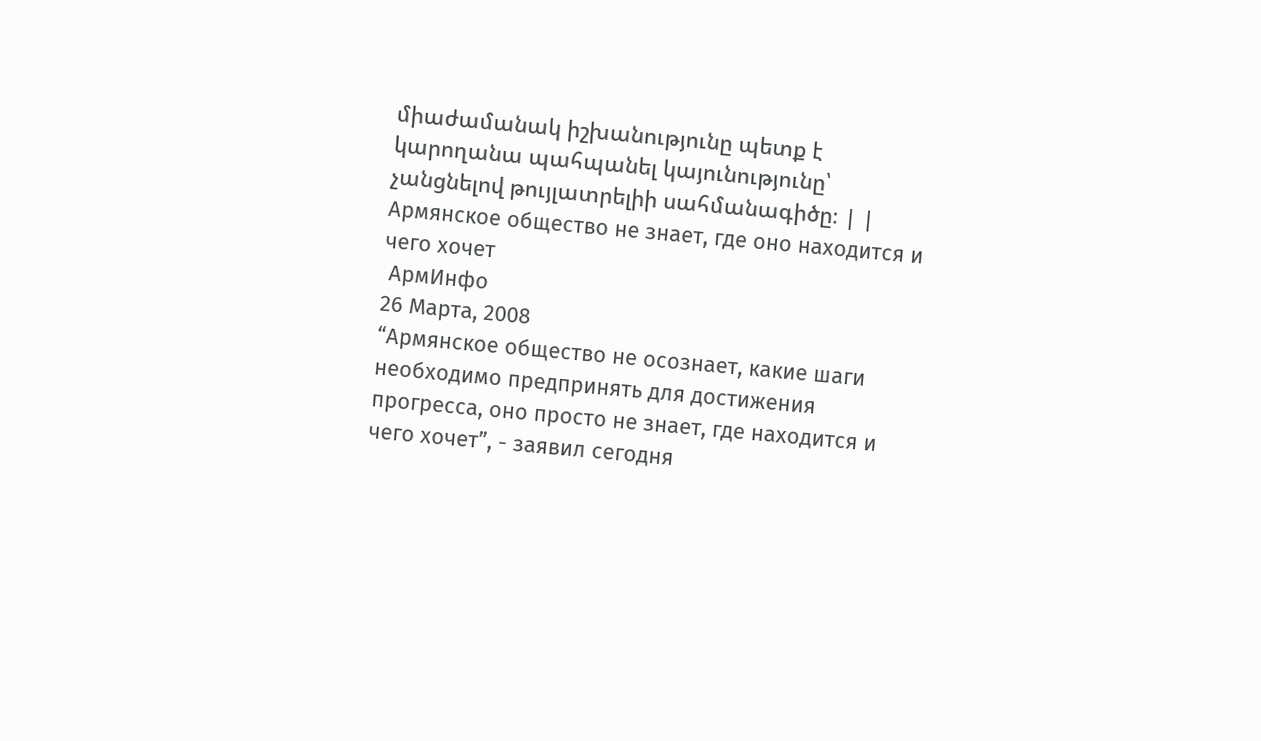միաժամանակ իշխանությունը պետք է կարողանա պահպանել կայունությունը՝ չանցնելով թույլատրելիի սահմանագիծը։ | |
Армянское общество не знает, где оно находится и чего хочет
 АрмИнфо
26 Марта, 2008
“Армянское общество не осознает, какие шаги необходимо предпринять для достижения прогресса, оно просто не знает, где находится и чего хочет”, - заявил сегодня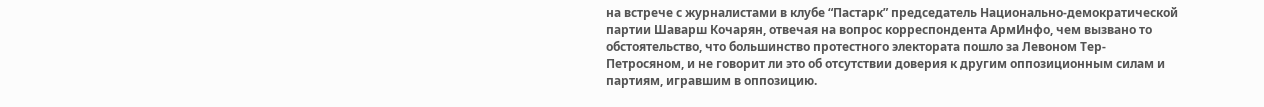на встрече с журналистами в клубе “Пастарк” председатель Национально-демократической партии Шаварш Кочарян, отвечая на вопрос корреспондента АрмИнфо, чем вызвано то обстоятельство, что большинство протестного электората пошло за Левоном Тер-Петросяном, и не говорит ли это об отсутствии доверия к другим оппозиционным силам и партиям, игравшим в оппозицию.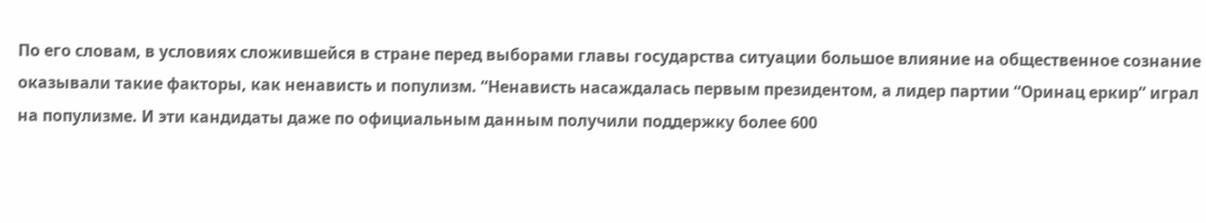По его словам, в условиях сложившейся в стране перед выборами главы государства ситуации большое влияние на общественное сознание оказывали такие факторы, как ненависть и популизм. “Ненависть насаждалась первым президентом, а лидер партии “Оринац еркир” играл на популизме. И эти кандидаты даже по официальным данным получили поддержку более 600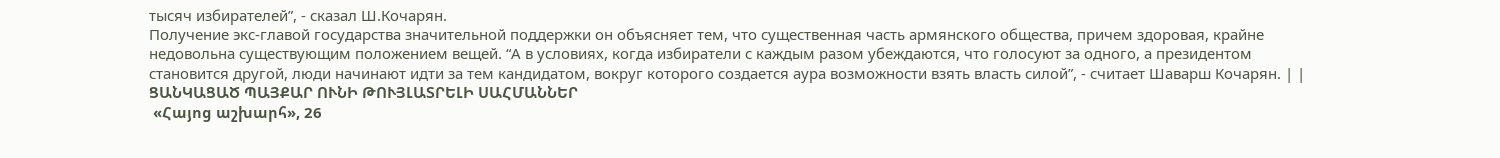тысяч избирателей”, - сказал Ш.Кочарян.
Получение экс-главой государства значительной поддержки он объясняет тем, что существенная часть армянского общества, причем здоровая, крайне недовольна существующим положением вещей. “А в условиях, когда избиратели с каждым разом убеждаются, что голосуют за одного, а президентом становится другой, люди начинают идти за тем кандидатом, вокруг которого создается аура возможности взять власть силой”, - считает Шаварш Кочарян. | |
ՑԱՆԿԱՑԱԾ ՊԱՅՔԱՐ ՈՒՆԻ ԹՈՒՅԼԱՏՐԵԼԻ ՍԱՀՄԱՆՆԵՐ
 «Հայոց աշխարհ», 26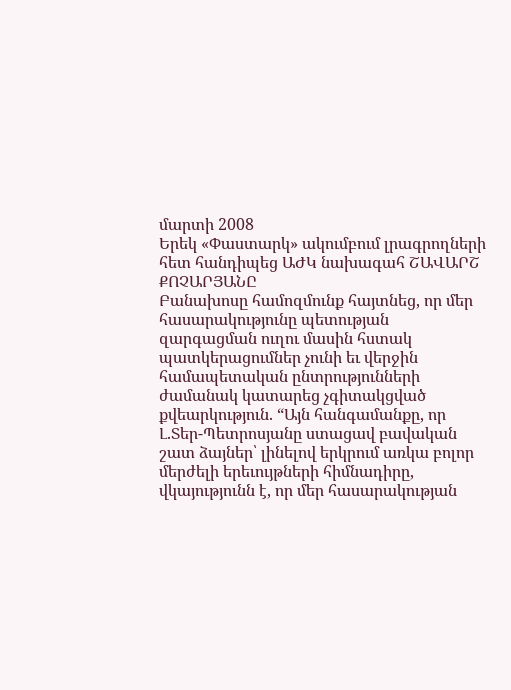մարտի 2008
Երեկ «Փաստարկ» ակումբում լրագրողների հետ հանդիպեց ԱԺԿ նախագահ ՇԱՎԱՐՇ ՔՈՉԱՐՅԱՆԸ
Բանախոսը համոզմունք հայտնեց, որ մեր հասարակությունը պետության զարգացման ուղու մասին հստակ պատկերացումներ չունի եւ վերջին համապետական ընտրությունների ժամանակ կատարեց չգիտակցված քվեարկություն. “Այն հանգամանքը, որ Լ.Տեր-Պետրոսյանը ստացավ բավական շատ ձայներ՝ լինելով երկրում առկա բոլոր մերժելի երեւույթների հիմնադիրը, վկայությունն է, որ մեր հասարակության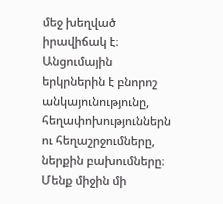մեջ խեղված իրավիճակ է։ Անցումային երկրներին է բնորոշ անկայունությունը, հեղափոխություններն ու հեղաշրջումները, ներքին բախումները։ Մենք միջին մի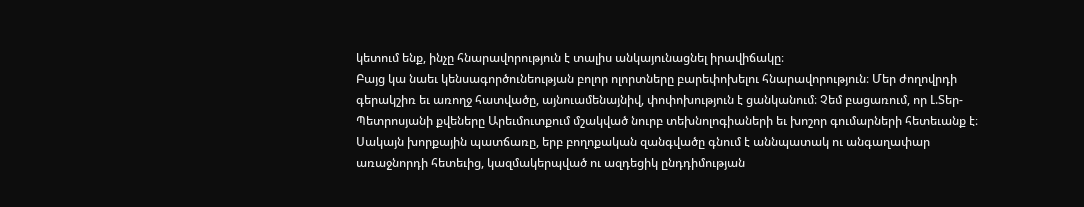կետում ենք, ինչը հնարավորություն է տալիս անկայունացնել իրավիճակը։
Բայց կա նաեւ կենսագործունեության բոլոր ոլորտները բարեփոխելու հնարավորություն։ Մեր ժողովրդի գերակշիռ եւ առողջ հատվածը, այնուամենայնիվ, փոփոխություն է ցանկանում։ Չեմ բացառում, որ Լ.Տեր-Պետրոսյանի քվեները Արեւմուտքում մշակված նուրբ տեխնոլոգիաների եւ խոշոր գումարների հետեւանք է։ Սակայն խորքային պատճառը, երբ բողոքական զանգվածը գնում է աննպատակ ու անգաղափար առաջնորդի հետեւից, կազմակերպված ու ազդեցիկ ընդդիմության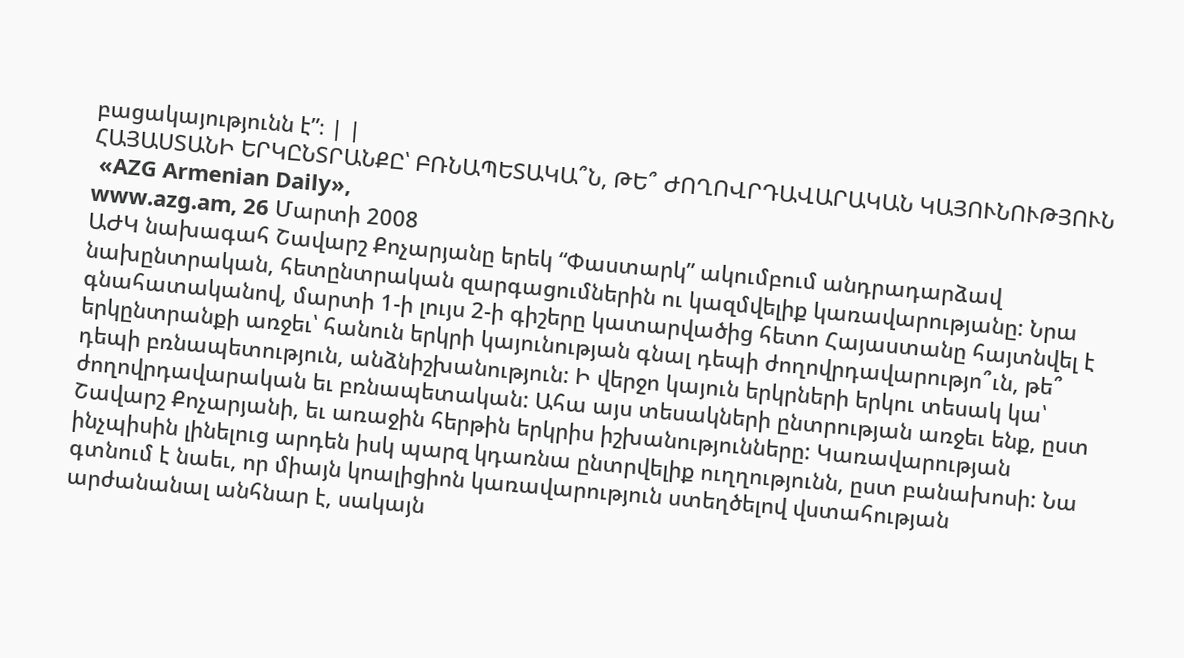բացակայությունն է”։ | |
ՀԱՅԱՍՏԱՆԻ ԵՐԿԸՆՏՐԱՆՔԸ՝ ԲՌՆԱՊԵՏԱԿԱ՞Ն, ԹԵ՞ ԺՈՂՈՎՐԴԱՎԱՐԱԿԱՆ ԿԱՅՈՒՆՈՒԹՅՈՒՆ
 «AZG Armenian Daily»,
www.azg.am, 26 Մարտի 2008
ԱԺԿ նախագահ Շավարշ Քոչարյանը երեկ “Փաստարկ” ակումբում անդրադարձավ նախընտրական, հետընտրական զարգացումներին ու կազմվելիք կառավարությանը: Նրա գնահատականով, մարտի 1-ի լույս 2-ի գիշերը կատարվածից հետո Հայաստանը հայտնվել է երկընտրանքի առջեւ՝ հանուն երկրի կայունության գնալ դեպի ժողովրդավարությո՞ւն, թե՞ դեպի բռնապետություն, անձնիշխանություն: Ի վերջո կայուն երկրների երկու տեսակ կա՝ ժողովրդավարական եւ բռնապետական: Ահա այս տեսակների ընտրության առջեւ ենք, ըստ Շավարշ Քոչարյանի, եւ առաջին հերթին երկրիս իշխանությունները: Կառավարության ինչպիսին լինելուց արդեն իսկ պարզ կդառնա ընտրվելիք ուղղությունն, ըստ բանախոսի: Նա գտնում է նաեւ, որ միայն կոալիցիոն կառավարություն ստեղծելով վստահության արժանանալ անհնար է, սակայն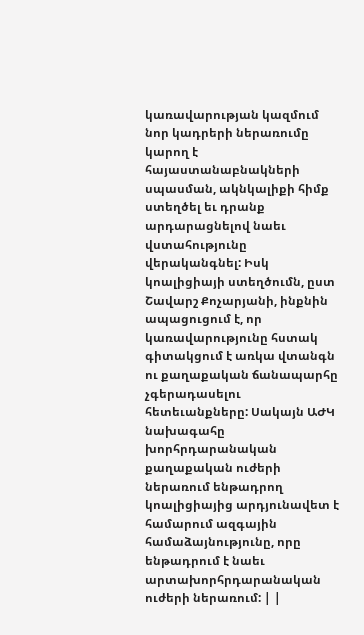կառավարության կազմում նոր կադրերի ներառումը կարող է հայաստանաբնակների սպասման, ակնկալիքի հիմք ստեղծել եւ դրանք արդարացնելով նաեւ վստահությունը վերականգնել: Իսկ կոալիցիայի ստեղծումն, ըստ Շավարշ Քոչարյանի, ինքնին ապացուցում է, որ կառավարությունը հստակ գիտակցում է առկա վտանգն ու քաղաքական ճանապարհը չգերադասելու հետեւանքները: Սակայն ԱԺԿ նախագահը խորհրդարանական քաղաքական ուժերի ներառում ենթադրող կոալիցիայից արդյունավետ է համարում ազգային համաձայնությունը, որը ենթադրում է նաեւ արտախորհրդարանական ուժերի ներառում: | |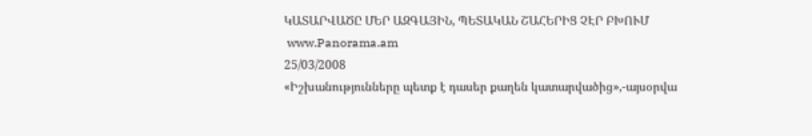ԿԱՏԱՐՎԱԾԸ ՄԵՐ ԱԶԳԱՅԻՆ, ՊԵՏԱԿԱՆ ՇԱՀԵՐԻՑ ՉԷՐ ԲԽՈՒՄ
 www.Panorama.am
25/03/2008
«Իշխանությունները պետք է դասեր քաղեն կատարվածից»,-այսօրվա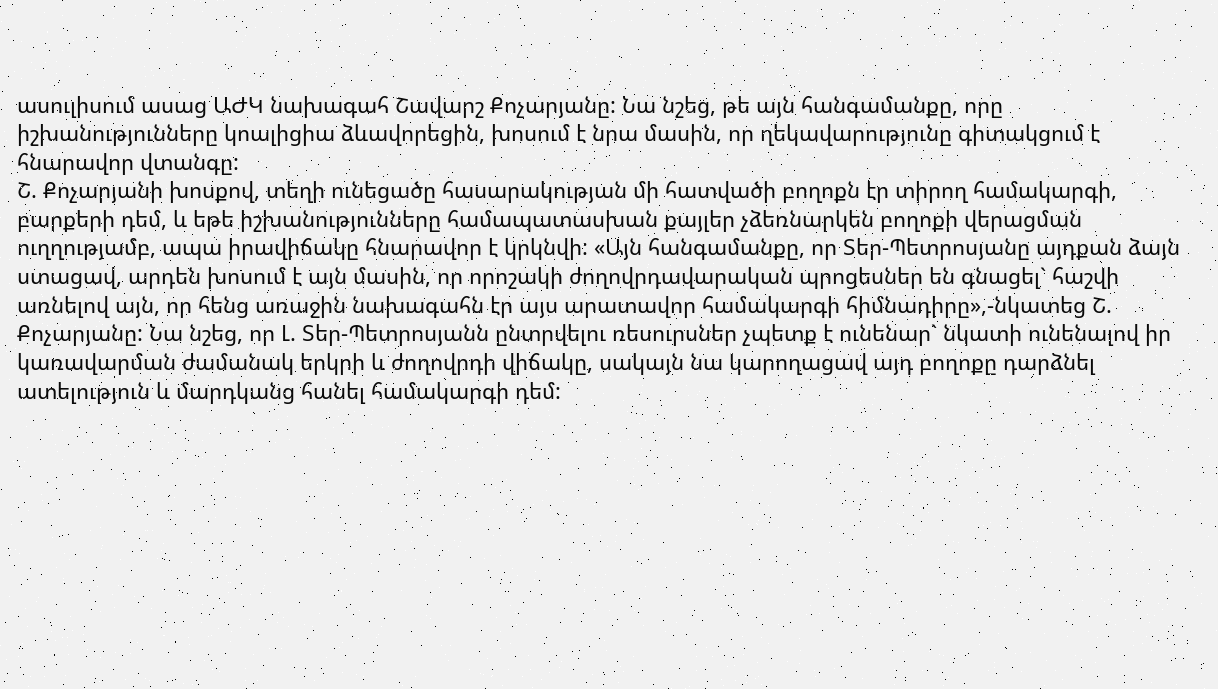ասուլիսում ասաց ԱԺԿ նախագահ Շավարշ Քոչարյանը: Նա նշեց, թե այն հանգամանքը, որը իշխանությունները կոալիցիա ձևավորեցին, խոսում է նրա մասին, որ ղեկավարությունը գիտակցում է հնարավոր վտանգը:
Շ. Քոչարյանի խոսքով, տեղի ունեցածը հասարակության մի հատվածի բողոքն էր տիրող համակարգի, բարքերի դեմ, և եթե իշխանությունները համապատասխան քայլեր չձեռնարկեն բողոքի վերացման ուղղությամբ, ապա իրավիճակը հնարավոր է կրկնվի: «Այն հանգամանքը, որ Տեր-Պետրոսյանը այդքան ձայն ստացավ, արդեն խոսում է այն մասին, որ որոշակի ժողովրդավարական պրոցեսներ են գնացել` հաշվի առնելով այն, որ հենց առաջին նախագահն էր այս արատավոր համակարգի հիմնադիրը»,-նկատեց Շ. Քոչարյանը: Նա նշեց, որ Լ. Տեր-Պետրոսյանն ընտրվելու ռեսուրսներ չպետք է ունենար` նկատի ունենալով իր կառավարման ժամանակ երկրի և ժողովրդի վիճակը, սակայն նա կարողացավ այդ բողոքը դարձնել ատելություն և մարդկանց հանել համակարգի դեմ: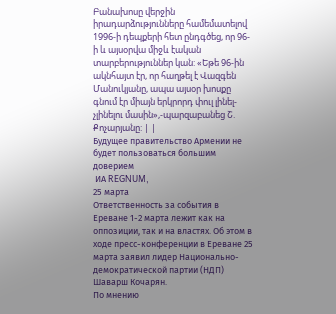Բանախոսը վերջին իրադարձությունները համեմատելով 1996-ի դեպքերի հետ ընդգծեց, որ 96-ի և այսօրվա միջև էական տարբերություններ կան: «Եթե 96-ին ակնհայտ էր, որ հաղթել է Վազգեն Մանուկյանը, ապա այսօր խոսքը գնում էր միայն երկրորդ փուլ լինել-չլինելու մասին»,-պարզաբանեց Շ. Քոչարյանը: | |
Будущее правительство Армении не будет пользоваться большим доверием
 ИА REGNUM,
25 марта
Ответственность за события в Ереване 1-2 марта лежит как на оппозиции, так и на властях. Об этом в ходе пресс-конференции в Ереване 25 марта заявил лидер Национально-демократической партии (НДП) Шаварш Кочарян.
По мнению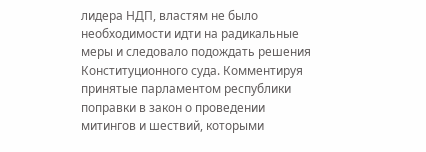лидера НДП, властям не было необходимости идти на радикальные меры и следовало подождать решения Конституционного суда. Комментируя принятые парламентом республики поправки в закон о проведении митингов и шествий, которыми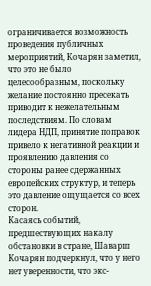ограничивается возможность проведения публичных мероприятий, Кочарян заметил, что это не было целесообразным, поскольку желание постоянно пресекать приводит к нежелательным последствиям. По словам лидера НДП, принятие поправок привело к негативной реакции и проявлению давления со стороны ранее сдержанных европейских структур, и теперь это давление ощущается со всех сторон.
Касаясь событий, предшествующих накалу обстановки в стране, Шаварш Кочарян подчеркнул, что у него нет уверенности, что экс-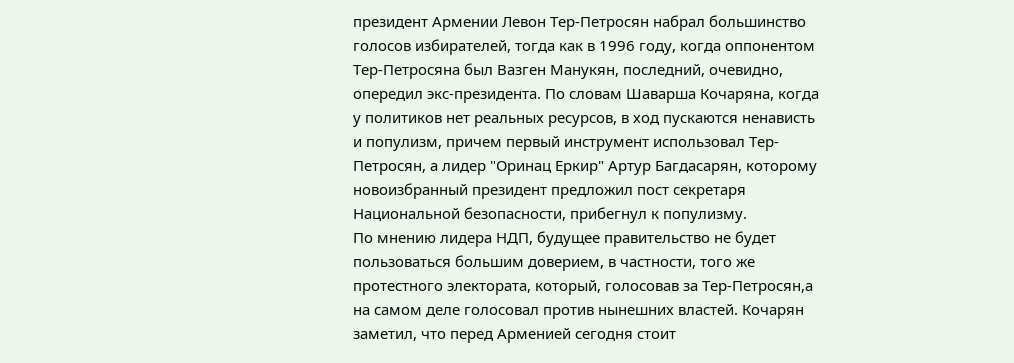президент Армении Левон Тер-Петросян набрал большинство голосов избирателей, тогда как в 1996 году, когда оппонентом Тер-Петросяна был Вазген Манукян, последний, очевидно, опередил экс-президента. По словам Шаварша Кочаряна, когда у политиков нет реальных ресурсов, в ход пускаются ненависть и популизм, причем первый инструмент использовал Тер-Петросян, а лидер "Оринац Еркир" Артур Багдасарян, которому новоизбранный президент предложил пост секретаря Национальной безопасности, прибегнул к популизму.
По мнению лидера НДП, будущее правительство не будет пользоваться большим доверием, в частности, того же протестного электората, который, голосовав за Тер-Петросян,а на самом деле голосовал против нынешних властей. Кочарян заметил, что перед Арменией сегодня стоит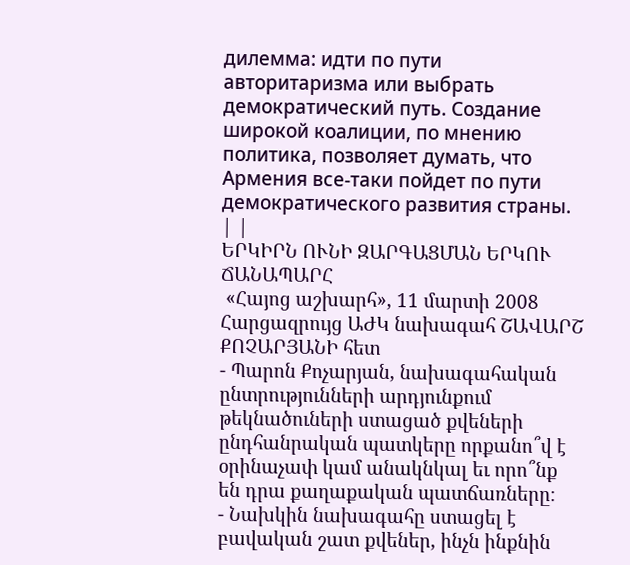дилемма: идти по пути авторитаризма или выбрать демократический путь. Создание широкой коалиции, по мнению политика, позволяет думать, что Армения все-таки пойдет по пути демократического развития страны. | |
ԵՐԿԻՐՆ ՈՒՆԻ ԶԱՐԳԱՑՄԱՆ ԵՐԿՈՒ ՃԱՆԱՊԱՐՀ
 «Հայոց աշխարհ», 11 մարտի 2008
Հարցազրույց ԱԺԿ նախագահ ՇԱՎԱՐՇ ՔՈՉԱՐՅԱՆԻ հետ
- Պարոն Քոչարյան, նախագահական ընտրությունների արդյունքում թեկնածուների ստացած քվեների ընդհանրական պատկերը որքանո՞վ է օրինաչափ կամ անակնկալ եւ որո՞նք են դրա քաղաքական պատճառները։
- Նախկին նախագահը ստացել է բավական շատ քվեներ, ինչն ինքնին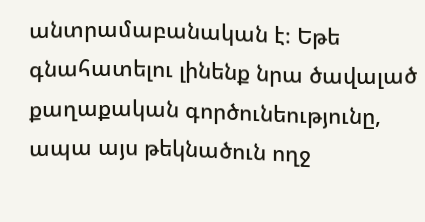անտրամաբանական է։ Եթե գնահատելու լինենք նրա ծավալած քաղաքական գործունեությունը, ապա այս թեկնածուն ողջ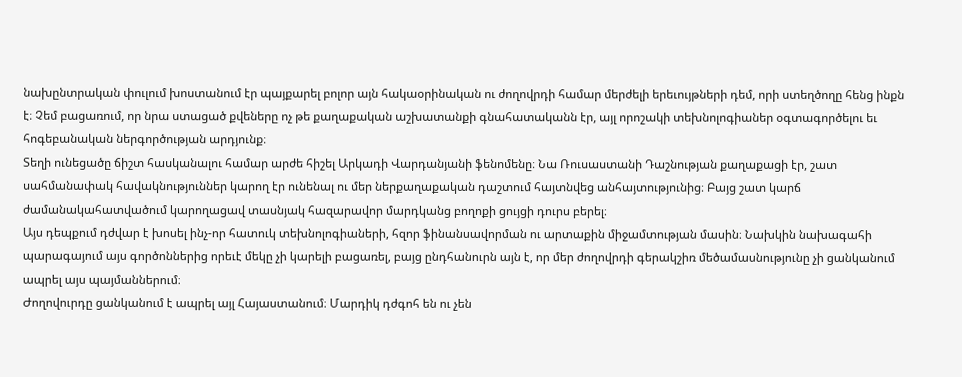նախընտրական փուլում խոստանում էր պայքարել բոլոր այն հակաօրինական ու ժողովրդի համար մերժելի երեւույթների դեմ, որի ստեղծողը հենց ինքն է։ Չեմ բացառում, որ նրա ստացած քվեները ոչ թե քաղաքական աշխատանքի գնահատականն էր, այլ որոշակի տեխնոլոգիաներ օգտագործելու եւ հոգեբանական ներգործության արդյունք։
Տեղի ունեցածը ճիշտ հասկանալու համար արժե հիշել Արկադի Վարդանյանի ֆենոմենը։ Նա Ռուսաստանի Դաշնության քաղաքացի էր, շատ սահմանափակ հավակնություններ կարող էր ունենալ ու մեր ներքաղաքական դաշտում հայտնվեց անհայտությունից։ Բայց շատ կարճ ժամանակահատվածում կարողացավ տասնյակ հազարավոր մարդկանց բողոքի ցույցի դուրս բերել։
Այս դեպքում դժվար է խոսել ինչ-որ հատուկ տեխնոլոգիաների, հզոր ֆինանսավորման ու արտաքին միջամտության մասին։ Նախկին նախագահի պարագայում այս գործոններից որեւէ մեկը չի կարելի բացառել, բայց ընդհանուրն այն է, որ մեր ժողովրդի գերակշիռ մեծամասնությունը չի ցանկանում ապրել այս պայմաններում։
Ժողովուրդը ցանկանում է ապրել այլ Հայաստանում։ Մարդիկ դժգոհ են ու չեն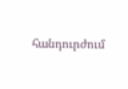հանդուրժում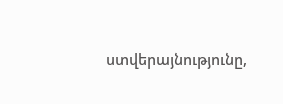ստվերայնությունը,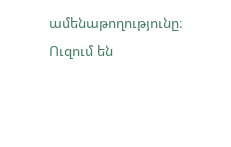ամենաթողությունը։ Ուզում են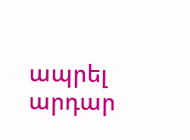ապրել արդար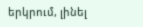երկրում, լինել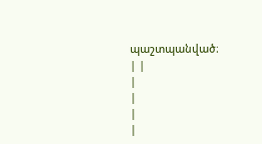պաշտպանված։
| |
|
|
|
|